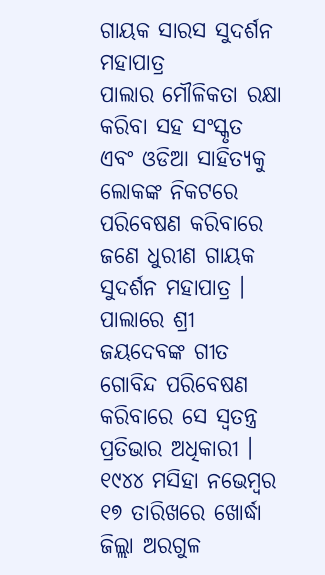ଗାୟକ ସାରସ ସୁଦର୍ଶନ ମହାପାତ୍ର
ପାଲାର ମୌଳିକତା ରକ୍ଷା କରିବା ସହ ସଂସ୍କୃତ ଏବଂ ଓଡିଆ ସାହିତ୍ୟକୁ ଲୋକଙ୍କ ନିକଟରେ ପରିବେଷଣ କରିବାରେ ଜଣେ ଧୁରୀଣ ଗାୟକ ସୁଦର୍ଶନ ମହାପାତ୍ର । ପାଲାରେ ଶ୍ରୀ ଜୟଦେବଙ୍କ ଗୀତ ଗୋବିନ୍ଦ ପରିବେଷଣ କରିବାରେ ସେ ସ୍ୱତନ୍ତ୍ର ପ୍ରତିଭାର ଅଧିକାରୀ ।
୧୯୪୪ ମସିହା ନଭେମ୍ବର ୧୭ ତାରିଖରେ ଖୋର୍ଦ୍ଧା ଜିଲ୍ଲା ଅରଗୁଳ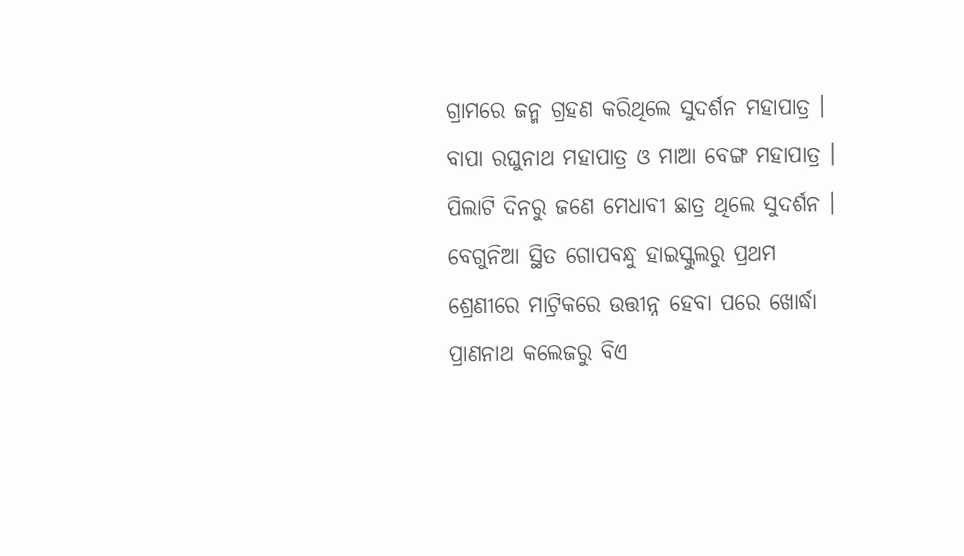ଗ୍ରାମରେ ଜନ୍ମ ଗ୍ରହଣ କରିଥିଲେ ସୁଦର୍ଶନ ମହାପାତ୍ର । ବାପା ରଘୁନାଥ ମହାପାତ୍ର ଓ ମାଆ ବେଙ୍ଗ ମହାପାତ୍ର । ପିଲାଟି ଦିନରୁ ଜଣେ ମେଧାବୀ ଛାତ୍ର ଥିଲେ ସୁଦର୍ଶନ । ବେଗୁନିଆ ସ୍ଥିତ ଗୋପବନ୍ଧୁ ହାଇସ୍କୁଲରୁ ପ୍ରଥମ ଶ୍ରେଣୀରେ ମାଟ୍ରିକରେ ଉତ୍ତୀନ୍ନ ହେବା ପରେ ଖୋର୍ଦ୍ଧା ପ୍ରାଣନାଥ କଲେଜରୁ ବିଏ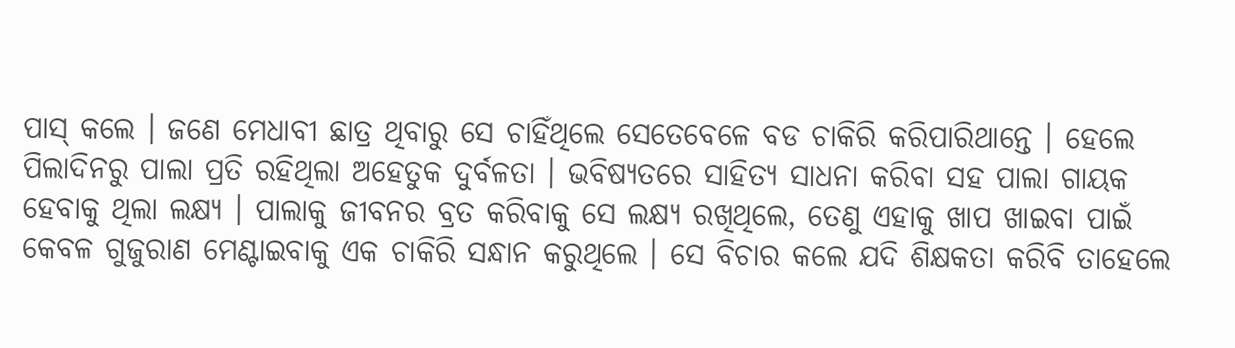ପାସ୍ କଲେ । ଜଣେ ମେଧାବୀ ଛାତ୍ର ଥିବାରୁ ସେ ଚାହିଁଥିଲେ ସେତେବେଳେ ବଡ ଚାକିରି କରିପାରିଥାନ୍ତେ । ହେଲେ ପିଲାଦିନରୁ ପାଲା ପ୍ରତି ରହିଥିଲା ଅହେତୁକ ଦୁର୍ବଳତା । ଭବିଷ୍ୟତରେ ସାହିତ୍ୟ ସାଧନା କରିବା ସହ ପାଲା ଗାୟକ ହେବାକୁ ଥିଲା ଲକ୍ଷ୍ୟ । ପାଲାକୁ ଜୀବନର ବ୍ରତ କରିବାକୁ ସେ ଲକ୍ଷ୍ୟ ରଖିଥିଲେ, ତେଣୁ ଏହାକୁ ଖାପ ଖାଇବା ପାଇଁ କେବଳ ଗୁଜୁରାଣ ମେଣ୍ଟାଇବାକୁ ଏକ ଚାକିରି ସନ୍ଧାନ କରୁଥିଲେ । ସେ ବିଚାର କଲେ ଯଦି ଶିକ୍ଷକତା କରିବି ତାହେଲେ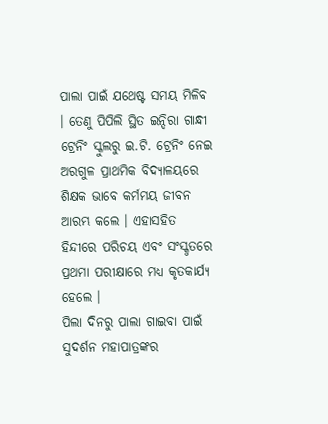ପାଲା ପାଇଁ ଯଥେଷ୍ଟ ସମୟ ମିଳିବ । ତେଣୁ ପିପିଲି ସ୍ଥିତ ଇନ୍ଦିରା ଗାନ୍ଧୀ ଟ୍ରେନିଂ ସ୍କୁଲରୁ ଇ.ଟି. ଟ୍ରେନିଂ ନେଇ ଅରଗୁଳ ପ୍ରାଥମିକ ବିଦ୍ୟାଳୟରେ ଶିକ୍ଷକ ଭାବେ କର୍ମମୟ ଜୀବନ ଆରମ୍ଭ କଲେ । ଏହାସହିତ ହିନ୍ଦୀରେ ପରିଚୟ ଏବଂ ସଂସ୍କୃତରେ ପ୍ରଥମା ପରୀକ୍ଷାରେ ମଧ୍ୟ କୃତକାର୍ଯ୍ୟ ହେଲେ ।
ପିଲା ଦିନରୁ ପାଲା ଗାଇବା ପାଇଁ ସୁଦର୍ଶନ ମହାପାତ୍ରଙ୍କର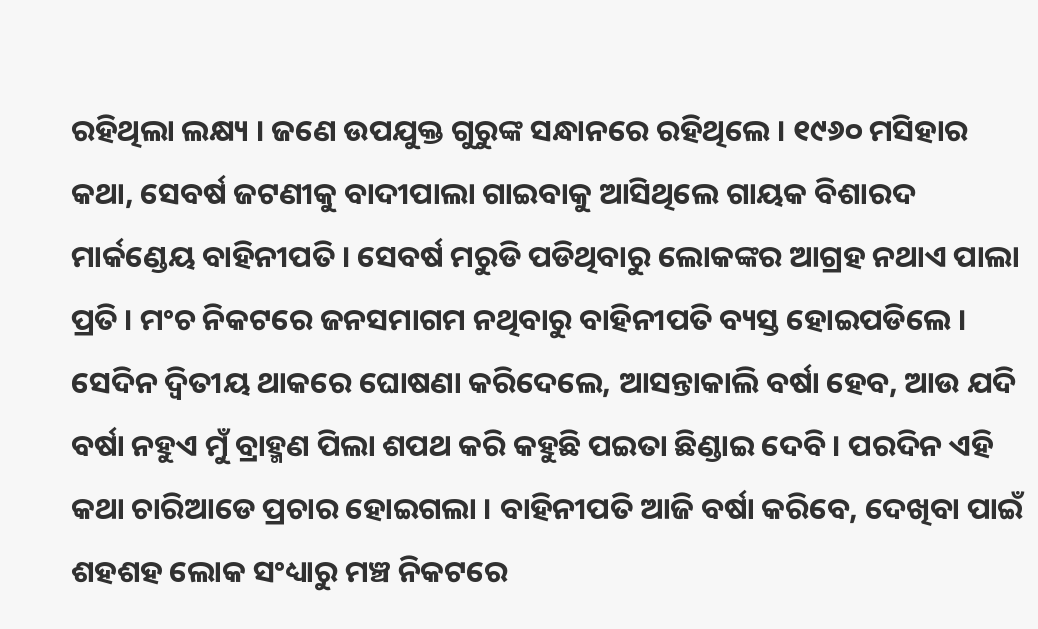ରହିଥିଲା ଲକ୍ଷ୍ୟ । ଜଣେ ଉପଯୁକ୍ତ ଗୁରୁଙ୍କ ସନ୍ଧାନରେ ରହିଥିଲେ । ୧୯୬୦ ମସିହାର କଥା, ସେବର୍ଷ ଜଟଣୀକୁ ବାଦୀପାଲା ଗାଇବାକୁ ଆସିଥିଲେ ଗାୟକ ବିଶାରଦ ମାର୍କଣ୍ଡେୟ ବାହିନୀପତି । ସେବର୍ଷ ମରୁଡି ପଡିଥିବାରୁ ଲୋକଙ୍କର ଆଗ୍ରହ ନଥାଏ ପାଲା ପ୍ରତି । ମଂଚ ନିକଟରେ ଜନସମାଗମ ନଥିବାରୁ ବାହିନୀପତି ବ୍ୟସ୍ତ ହୋଇପଡିଲେ । ସେଦିନ ଦ୍ୱିତୀୟ ଥାକରେ ଘୋଷଣା କରିଦେଲେ, ଆସନ୍ତାକାଲି ବର୍ଷା ହେବ, ଆଉ ଯଦି ବର୍ଷା ନହୁଏ ମୁଁ ବ୍ରାହ୍ମଣ ପିଲା ଶପଥ କରି କହୁଛି ପଇତା ଛିଣ୍ଡାଇ ଦେବି । ପରଦିନ ଏହି କଥା ଚାରିଆଡେ ପ୍ରଚାର ହୋଇଗଲା । ବାହିନୀପତି ଆଜି ବର୍ଷା କରିବେ, ଦେଖିବା ପାଇଁ ଶହଶହ ଲୋକ ସଂଧ୍ୟାରୁ ମଞ୍ଚ ନିକଟରେ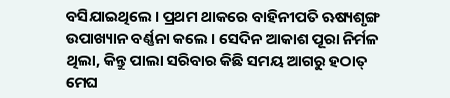ବସିଯାଇଥିଲେ । ପ୍ରଥମ ଥାକରେ ବାହିନୀପତି ଋଷ୍ୟଶୃଙ୍ଗ ଉପାଖ୍ୟାନ ବର୍ଣ୍ଣନା କଲେ । ସେଦିନ ଆକାଶ ପୂରା ନିର୍ମଳ ଥିଲା, କିନ୍ତୁ ପାଲା ସରିବାର କିଛି ସମୟ ଆଗରୁ ହଠାତ୍ ମେଘ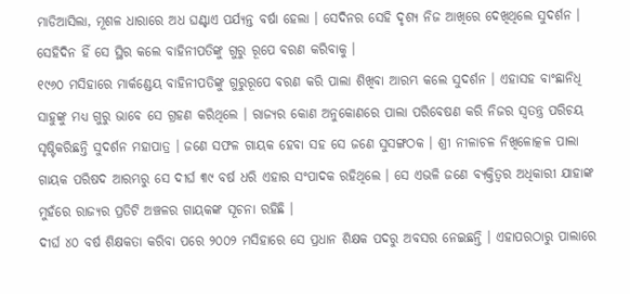ମାଡିଆସିଲା, ମୂଶଳ ଧାରାରେ ଅଧ ଘଣ୍ଟାଏ ପର୍ଯ୍ୟନ୍ତ ବର୍ଷା ହେଲା । ସେଦିନର ସେହି ଦୃଶ୍ୟ ନିଜ ଆଖିରେ ଦେଖିଥିଲେ ସୁଦର୍ଶନ । ସେହିଦିନ ହିଁ ସେ ସ୍ଥିର କଲେ ବାହିନୀପତିଙ୍କୁ ଗୁରୁ ରୂପେ ବରଣ କରିବାକୁ ।
୧୯୬୦ ମସିହାରେ ମାର୍କଣ୍ଡେୟ ବାହିନୀପତିଙ୍କୁ ଗୁରୁରୂପେ ବରଣ କରି ପାଲା ଶିଖିବା ଆରମ୍ଭ କଲେ ସୁଦର୍ଶନ । ଏହାସହ ବାଂଛାନିଧି ସାହୁଙ୍କୁ ମଧ୍ୟ ଗୁରୁ ଭାବେ ସେ ଗ୍ରହଣ କରିଥିଲେ । ରାଜ୍ୟର କୋଣ ଅନୁକୋଣରେ ପାଲା ପରିବେଷଣ କରି ନିଜର ସ୍ୱତନ୍ତ୍ର ପରିଚୟ ସୃଷ୍ଟିକରିଛନ୍ତି ସୁଦର୍ଶନ ମହାପାତ୍ର । ଜଣେ ସଫଳ ଗାୟକ ହେବା ସହ ସେ ଜଣେ ସୁସଙ୍ଗଠକ । ଶ୍ରୀ ନୀଳାଚଳ ନିଖିଳୋତ୍କଳ ପାଲା ଗାୟକ ପରିଷଦ ଆରମ୍ଭରୁ ସେ ଦୀର୍ଘ ୩୯ ବର୍ଷ ଧରି ଏହାର ସଂପାଦକ ରହିଥିଲେ । ସେ ଏଭଳି ଜଣେ ବ୍ୟକ୍ତିତ୍ୱର ଅଧିକାରୀ ଯାହାଙ୍କ ମୁହଁରେ ରାଜ୍ୟର ପ୍ରତିଟି ଅଞ୍ଚଳର ଗାୟକଙ୍କ ସୂଚନା ରହିଛି ।
ଦୀର୍ଘ ୪୦ ବର୍ଷ ଶିକ୍ଷକତା କରିବା ପରେ ୨୦୦୨ ମସିହାରେ ସେ ପ୍ରଧାନ ଶିକ୍ଷକ ପଦରୁ ଅବସର ନେଇଛନ୍ତି । ଏହାପରଠାରୁ ପାଲାରେ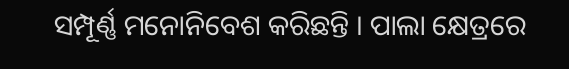ସମ୍ପୂର୍ଣ୍ଣ ମନୋନିବେଶ କରିଛନ୍ତି । ପାଲା କ୍ଷେତ୍ରରେ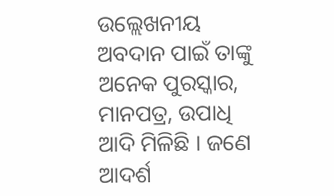ଉଲ୍ଲେଖନୀୟ ଅବଦାନ ପାଇଁ ତାଙ୍କୁ ଅନେକ ପୁରସ୍କାର, ମାନପତ୍ର, ଉପାଧି ଆଦି ମିଳିଛି । ଜଣେ ଆଦର୍ଶ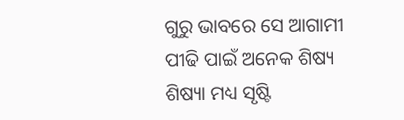ଗୁରୁ ଭାବରେ ସେ ଆଗାମୀ ପୀଢି ପାଇଁ ଅନେକ ଶିଷ୍ୟ ଶିଷ୍ୟା ମଧ୍ୟ ସୃଷ୍ଟି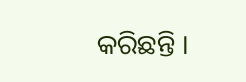କରିଛନ୍ତି ।